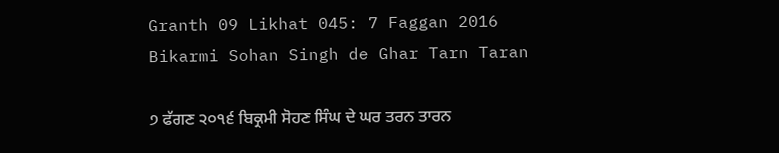Granth 09 Likhat 045: 7 Faggan 2016 Bikarmi Sohan Singh de Ghar Tarn Taran

੭ ਫੱਗਣ ੨੦੧੬ ਬਿਕ੍ਰਮੀ ਸੋਹਣ ਸਿੰਘ ਦੇ ਘਰ ਤਰਨ ਤਾਰਨ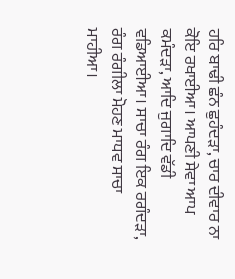ਹਰਿ ਬਾਢੀ ਛੰਨ ਛੁਹੰਦੜਾ, ਚਾਰ ਦੀਵਾਰ ਨਾ ਕੋਇ ਰਖਾਈਆ। ਆਪਣੀ ਸੇਵਾ ਆਪ ਕਮੰਦੜਾ, ਆਦਿ ਜੁਗਾਦਿ ਵੱਡੀ ਵਡਿਆਈਆ। ਸਾਚਾ ਰੰਗ ਇਕ ਰਗੰਦੜਾ, ਰੰਗ ਰੰਗੀਲਾ ਮੋਹਣ ਮਾਧਵ ਸਾਚਾ ਮਾਹੀਆ।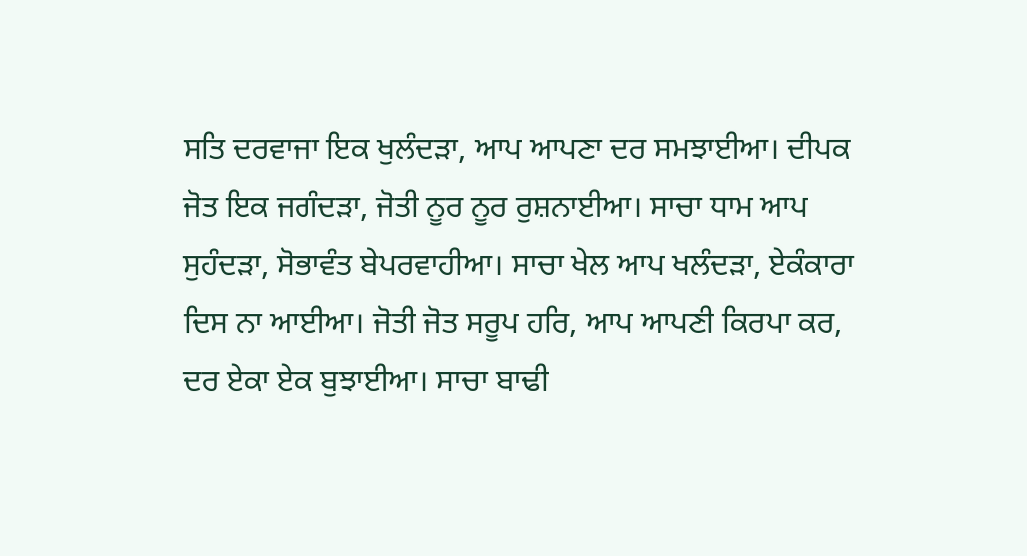ਸਤਿ ਦਰਵਾਜਾ ਇਕ ਖੁਲੰਦੜਾ, ਆਪ ਆਪਣਾ ਦਰ ਸਮਝਾਈਆ। ਦੀਪਕ ਜੋਤ ਇਕ ਜਗੰਦੜਾ, ਜੋਤੀ ਨੂਰ ਨੂਰ ਰੁਸ਼ਨਾਈਆ। ਸਾਚਾ ਧਾਮ ਆਪ ਸੁਹੰਦੜਾ, ਸੋਭਾਵੰਤ ਬੇਪਰਵਾਹੀਆ। ਸਾਚਾ ਖੇਲ ਆਪ ਖਲੰਦੜਾ, ਏਕੰਕਾਰਾ ਦਿਸ ਨਾ ਆਈਆ। ਜੋਤੀ ਜੋਤ ਸਰੂਪ ਹਰਿ, ਆਪ ਆਪਣੀ ਕਿਰਪਾ ਕਰ, ਦਰ ਏਕਾ ਏਕ ਬੁਝਾਈਆ। ਸਾਚਾ ਬਾਢੀ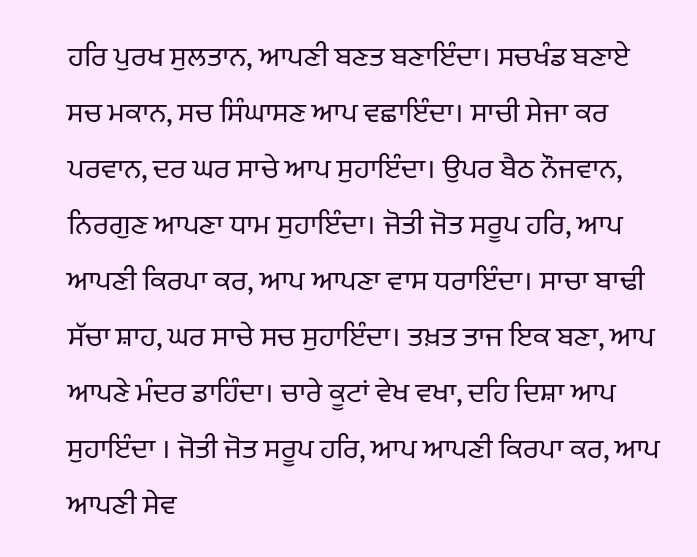ਹਰਿ ਪੁਰਖ ਸੁਲਤਾਨ, ਆਪਣੀ ਬਣਤ ਬਣਾਇੰਦਾ। ਸਚਖੰਡ ਬਣਾਏ ਸਚ ਮਕਾਨ, ਸਚ ਸਿੰਘਾਸਣ ਆਪ ਵਛਾਇੰਦਾ। ਸਾਚੀ ਸੇਜਾ ਕਰ ਪਰਵਾਨ, ਦਰ ਘਰ ਸਾਚੇ ਆਪ ਸੁਹਾਇੰਦਾ। ਉਪਰ ਬੈਠ ਨੌਜਵਾਨ, ਨਿਰਗੁਣ ਆਪਣਾ ਧਾਮ ਸੁਹਾਇੰਦਾ। ਜੋਤੀ ਜੋਤ ਸਰੂਪ ਹਰਿ, ਆਪ ਆਪਣੀ ਕਿਰਪਾ ਕਰ, ਆਪ ਆਪਣਾ ਵਾਸ ਧਰਾਇੰਦਾ। ਸਾਚਾ ਬਾਢੀ ਸੱਚਾ ਸ਼ਾਹ, ਘਰ ਸਾਚੇ ਸਚ ਸੁਹਾਇੰਦਾ। ਤਖ਼ਤ ਤਾਜ ਇਕ ਬਣਾ, ਆਪ ਆਪਣੇ ਮੰਦਰ ਡਾਹਿੰਦਾ। ਚਾਰੇ ਕੂਟਾਂ ਵੇਖ ਵਖਾ, ਦਹਿ ਦਿਸ਼ਾ ਆਪ ਸੁਹਾਇੰਦਾ । ਜੋਤੀ ਜੋਤ ਸਰੂਪ ਹਰਿ, ਆਪ ਆਪਣੀ ਕਿਰਪਾ ਕਰ, ਆਪ ਆਪਣੀ ਸੇਵ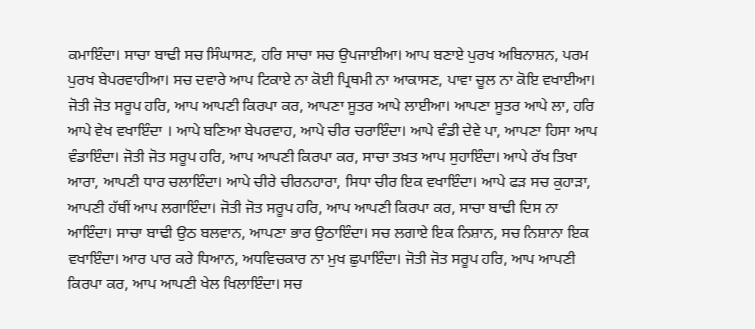ਕਮਾਇੰਦਾ। ਸਾਚਾ ਬਾਢੀ ਸਚ ਸਿੰਘਾਸਣ, ਹਰਿ ਸਾਚਾ ਸਚ ਉਪਜਾਈਆ। ਆਪ ਬਣਾਏ ਪੁਰਖ ਅਬਿਨਾਸ਼ਨ, ਪਰਮ ਪੁਰਖ ਬੇਪਰਵਾਹੀਆ। ਸਚ ਦਵਾਰੇ ਆਪ ਟਿਕਾਏ ਨਾ ਕੋਈ ਪ੍ਰਿਥਮੀ ਨਾ ਆਕਾਸਣ, ਪਾਵਾ ਚੂਲ ਨਾ ਕੋਇ ਵਖਾਈਆ। ਜੋਤੀ ਜੋਤ ਸਰੂਪ ਹਰਿ, ਆਪ ਆਪਣੀ ਕਿਰਪਾ ਕਰ, ਆਪਣਾ ਸੂਤਰ ਆਪੇ ਲਾਈਆ। ਆਪਣਾ ਸੂਤਰ ਆਪੇ ਲਾ, ਹਰਿ ਆਪੇ ਵੇਖ ਵਖਾਇੰਦਾ । ਆਪੇ ਬਣਿਆ ਬੇਪਰਵਾਹ, ਆਪੇ ਚੀਰ ਚਰਾਇੰਦਾ। ਆਪੇ ਵੰਡੀ ਦੇਵੇ ਪਾ, ਆਪਣਾ ਹਿਸਾ ਆਪ ਵੰਡਾਇੰਦਾ। ਜੋਤੀ ਜੋਤ ਸਰੂਪ ਹਰਿ, ਆਪ ਆਪਣੀ ਕਿਰਪਾ ਕਰ, ਸਾਚਾ ਤਖ਼ਤ ਆਪ ਸੁਹਾਇੰਦਾ। ਆਪੇ ਰੱਖ ਤਿਖਾ ਆਰਾ, ਆਪਣੀ ਧਾਰ ਚਲਾਇੰਦਾ। ਆਪੇ ਚੀਰੇ ਚੀਰਨਹਾਰਾ, ਸਿਧਾ ਚੀਰ ਇਕ ਵਖਾਇੰਦਾ। ਆਪੇ ਫੜ ਸਚ ਕੁਹਾੜਾ, ਆਪਣੀ ਹੱਥੀਂ ਆਪ ਲਗਾਇੰਦਾ। ਜੋਤੀ ਜੋਤ ਸਰੂਪ ਹਰਿ, ਆਪ ਆਪਣੀ ਕਿਰਪਾ ਕਰ, ਸਾਚਾ ਬਾਢੀ ਦਿਸ ਨਾ ਆਇੰਦਾ। ਸਾਚਾ ਬਾਢੀ ਉਠ ਬਲਵਾਨ, ਆਪਣਾ ਭਾਰ ਉਠਾਇੰਦਾ। ਸਚ ਲਗਾਏ ਇਕ ਨਿਸ਼ਾਨ, ਸਚ ਨਿਸ਼ਾਨਾ ਇਕ ਵਖਾਇੰਦਾ। ਆਰ ਪਾਰ ਕਰੇ ਧਿਆਨ, ਅਧਵਿਚਕਾਰ ਨਾ ਮੁਖ ਛੁਪਾਇੰਦਾ। ਜੋਤੀ ਜੋਤ ਸਰੂਪ ਹਰਿ, ਆਪ ਆਪਣੀ ਕਿਰਪਾ ਕਰ, ਆਪ ਆਪਣੀ ਖੇਲ ਖਿਲਾਇੰਦਾ। ਸਚ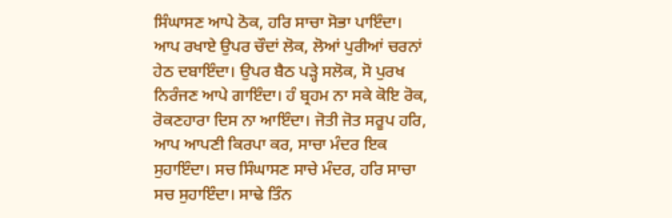ਸਿੰਘਾਸਣ ਆਪੇ ਠੋਕ, ਹਰਿ ਸਾਚਾ ਸੋਭਾ ਪਾਇੰਦਾ। ਆਪ ਰਖਾਏ ਉਪਰ ਚੌਦਾਂ ਲੋਕ, ਲੋਆਂ ਪੁਰੀਆਂ ਚਰਨਾਂ ਹੇਠ ਦਬਾਇੰਦਾ। ਉਪਰ ਬੈਠ ਪੜ੍ਹੇ ਸਲੋਕ, ਸੋ ਪੁਰਖ ਨਿਰੰਜਣ ਆਪੇ ਗਾਇੰਦਾ। ਹੰ ਬ੍ਰਹਮ ਨਾ ਸਕੇ ਕੋਇ ਰੋਕ, ਰੋਕਣਹਾਰਾ ਦਿਸ ਨਾ ਆਇੰਦਾ। ਜੋਤੀ ਜੋਤ ਸਰੂਪ ਹਰਿ, ਆਪ ਆਪਣੀ ਕਿਰਪਾ ਕਰ, ਸਾਚਾ ਮੰਦਰ ਇਕ ਸੁਹਾਇੰਦਾ। ਸਚ ਸਿੰਘਾਸਣ ਸਾਚੇ ਮੰਦਰ, ਹਰਿ ਸਾਚਾ ਸਚ ਸੁਹਾਇੰਦਾ। ਸਾਢੇ ਤਿੰਨ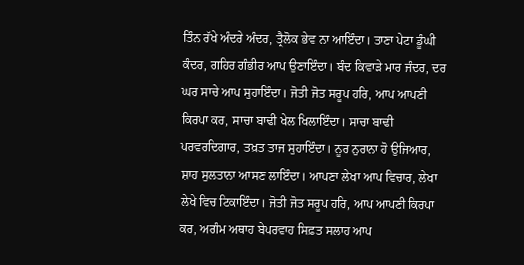ਤਿੰਨ ਰੱਖੇ ਅੰਦਰੇ ਅੰਦਰ, ਤ੍ਰੈਲੋਕ ਭੇਵ ਨਾ ਆਇੰਦਾ। ਤਾਣਾ ਪੇਟਾ ਡੂੰਘੀ ਕੰਦਰ, ਗਹਿਰ ਗੰਭੀਰ ਆਪ ਉਣਾਇੰਦਾ। ਬੰਦ ਕਿਵਾੜੇ ਮਾਰ ਜੰਦਰ, ਦਰ ਘਰ ਸਾਚੇ ਆਪ ਸੁਹਾਇੰਦਾ। ਜੋਤੀ ਜੋਤ ਸਰੂਪ ਹਰਿ, ਆਪ ਆਪਣੀ ਕਿਰਪਾ ਕਰ, ਸਾਚਾ ਬਾਢੀ ਖੇਲ ਖਿਲਾਇੰਦਾ। ਸਾਚਾ ਬਾਢੀ ਪਰਵਰਦਿਗਾਰ, ਤਖ਼ਤ ਤਾਜ ਸੁਹਾਇੰਦਾ। ਨੂਰ ਨੁਰਾਨਾ ਹੋ ਉਜਿਆਰ, ਸ਼ਾਹ ਸੁਲਤਾਨਾ ਆਸਣ ਲਾਇੰਦਾ। ਆਪਣਾ ਲੇਖਾ ਆਪ ਵਿਚਾਰ, ਲੇਖਾ ਲੇਖੇ ਵਿਚ ਟਿਕਾਇੰਦਾ। ਜੋਤੀ ਜੋਤ ਸਰੂਪ ਹਰਿ, ਆਪ ਆਪਣੀ ਕਿਰਪਾ ਕਰ, ਅਗੰਮ ਅਥਾਹ ਬੇਪਰਵਾਹ ਸਿਫ਼ਤ ਸਲਾਹ ਆਪ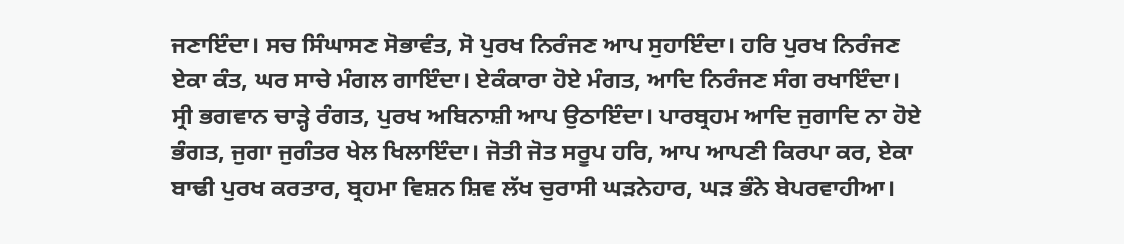ਜਣਾਇੰਦਾ। ਸਚ ਸਿੰਘਾਸਣ ਸੋਭਾਵੰਤ, ਸੋ ਪੁਰਖ ਨਿਰੰਜਣ ਆਪ ਸੁਹਾਇੰਦਾ। ਹਰਿ ਪੁਰਖ ਨਿਰੰਜਣ ਏਕਾ ਕੰਤ, ਘਰ ਸਾਚੇ ਮੰਗਲ ਗਾਇੰਦਾ। ਏਕੰਕਾਰਾ ਹੋਏ ਮੰਗਤ, ਆਦਿ ਨਿਰੰਜਣ ਸੰਗ ਰਖਾਇੰਦਾ। ਸ੍ਰੀ ਭਗਵਾਨ ਚਾੜ੍ਹੇ ਰੰਗਤ, ਪੁਰਖ ਅਬਿਨਾਸ਼ੀ ਆਪ ਉਠਾਇੰਦਾ। ਪਾਰਬ੍ਰਹਮ ਆਦਿ ਜੁਗਾਦਿ ਨਾ ਹੋਏ ਭੰਗਤ, ਜੁਗਾ ਜੁਗੰਤਰ ਖੇਲ ਖਿਲਾਇੰਦਾ। ਜੋਤੀ ਜੋਤ ਸਰੂਪ ਹਰਿ, ਆਪ ਆਪਣੀ ਕਿਰਪਾ ਕਰ, ਏਕਾ ਬਾਢੀ ਪੁਰਖ ਕਰਤਾਰ, ਬ੍ਰਹਮਾ ਵਿਸ਼ਨ ਸ਼ਿਵ ਲੱਖ ਚੁਰਾਸੀ ਘੜਨੇਹਾਰ, ਘੜ ਭੰਨੇ ਬੇਪਰਵਾਹੀਆ।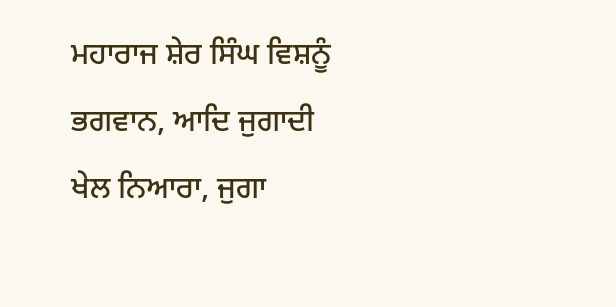ਮਹਾਰਾਜ ਸ਼ੇਰ ਸਿੰਘ ਵਿਸ਼ਨੂੰ ਭਗਵਾਨ, ਆਦਿ ਜੁਗਾਦੀ ਖੇਲ ਨਿਆਰਾ, ਜੁਗਾ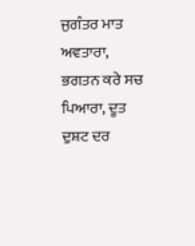ਜੁਗੰਤਰ ਮਾਤ ਅਵਤਾਰਾ, ਭਗਤਨ ਕਰੇ ਸਚ ਪਿਆਰਾ, ਦੂਤ ਦੁਸ਼ਟ ਦਰ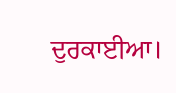ਦੁਰਕਾਈਆ।